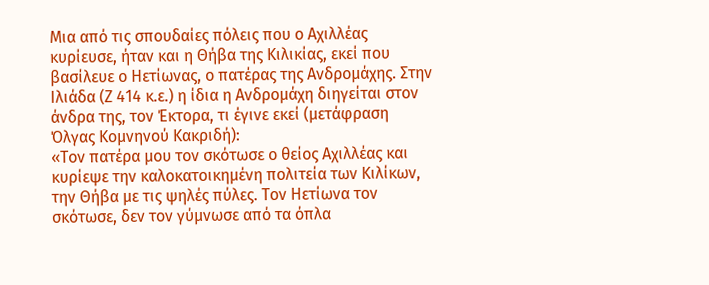Μια από τις σπουδαίες πόλεις που ο Αχιλλέας κυρίευσε, ήταν και η Θήβα της Κιλικίας, εκεί που βασίλευε ο Ηετίωνας, ο πατέρας της Ανδρομάχης. Στην Ιλιάδα (Ζ 414 κ.ε.) η ίδια η Ανδρομάχη διηγείται στον άνδρα της, τον Έκτορα, τι έγινε εκεί (μετάφραση Όλγας Κομνηνού Κακριδή):
«Τον πατέρα μου τον σκότωσε ο θείος Αχιλλέας και κυρίεψε την καλοκατοικημένη πολιτεία των Κιλίκων, την Θήβα με τις ψηλές πύλες. Τον Ηετίωνα τον σκότωσε, δεν τον γύμνωσε από τα όπλα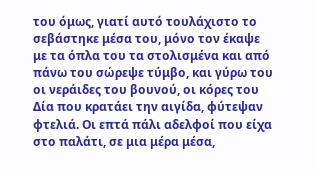του όμως, γιατί αυτό τουλάχιστο το σεβάστηκε μέσα του, μόνο τον έκαψε με τα όπλα του τα στολισμένα και από πάνω του σώρεψε τύμβο, και γύρω του οι νεράιδες του βουνού, οι κόρες του Δία που κρατάει την αιγίδα, φύτεψαν φτελιά. Οι επτά πάλι αδελφοί που είχα στο παλάτι, σε μια μέρα μέσα,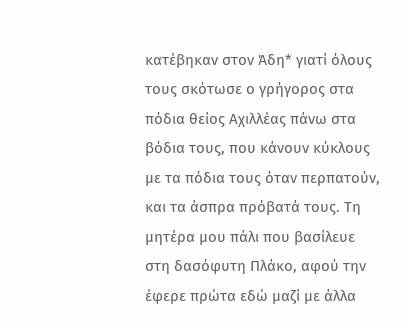κατέβηκαν στον Άδη* γιατί όλους τους σκότωσε ο γρήγορος στα πόδια θείος Αχιλλέας πάνω στα βόδια τους, που κάνουν κύκλους με τα πόδια τους όταν περπατούν, και τα άσπρα πρόβατά τους. Τη μητέρα μου πάλι που βασίλευε στη δασόφυτη Πλάκο, αφού την έφερε πρώτα εδώ μαζί με άλλα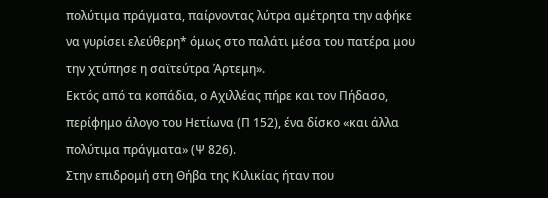πολύτιμα πράγματα, παίρνοντας λύτρα αμέτρητα την αφήκε να γυρίσει ελεύθερη* όμως στο παλάτι μέσα του πατέρα μου την χτύπησε η σαϊτεύτρα Άρτεμη».
Εκτός από τα κοπάδια, ο Αχιλλέας πήρε και τον Πήδασο, περίφημο άλογο του Ηετίωνα (Π 152), ένα δίσκο «και άλλα πολύτιμα πράγματα» (Ψ 826).
Στην επιδρομή στη Θήβα της Κιλικίας ήταν που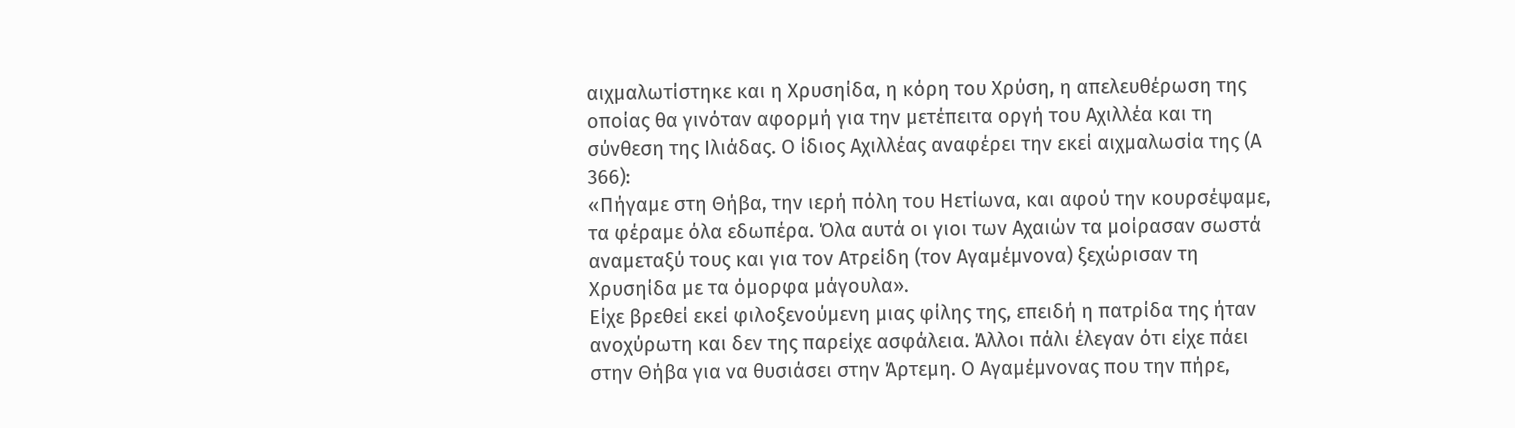αιχμαλωτίστηκε και η Χρυσηίδα, η κόρη του Χρύση, η απελευθέρωση της οποίας θα γινόταν αφορμή για την μετέπειτα οργή του Αχιλλέα και τη σύνθεση της Ιλιάδας. Ο ίδιος Αχιλλέας αναφέρει την εκεί αιχμαλωσία της (Α 366):
«Πήγαμε στη Θήβα, την ιερή πόλη του Ηετίωνα, και αφού την κουρσέψαμε, τα φέραμε όλα εδωπέρα. Όλα αυτά οι γιοι των Αχαιών τα μοίρασαν σωστά αναμεταξύ τους και για τον Ατρείδη (τον Αγαμέμνονα) ξεχώρισαν τη Χρυσηίδα με τα όμορφα μάγουλα».
Είχε βρεθεί εκεί φιλοξενούμενη μιας φίλης της, επειδή η πατρίδα της ήταν ανοχύρωτη και δεν της παρείχε ασφάλεια. Άλλοι πάλι έλεγαν ότι είχε πάει στην Θήβα για να θυσιάσει στην Άρτεμη. Ο Αγαμέμνονας που την πήρε,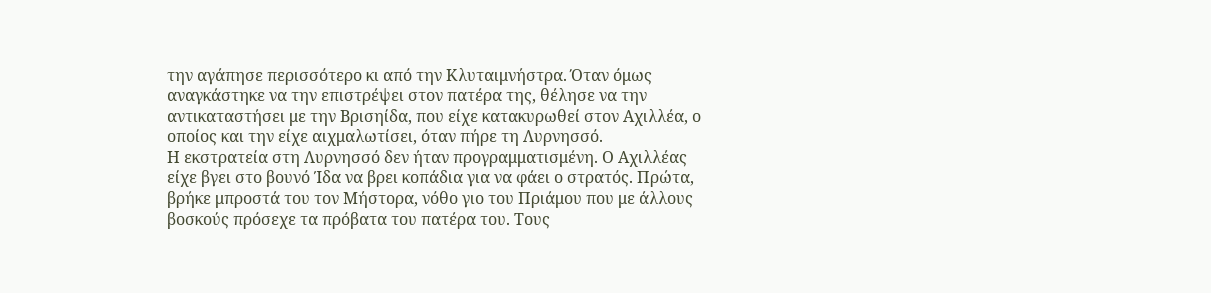την αγάπησε περισσότερο κι από την Κλυταιμνήστρα. Όταν όμως αναγκάστηκε να την επιστρέψει στον πατέρα της, θέλησε να την αντικαταστήσει με την Βρισηίδα, που είχε κατακυρωθεί στον Αχιλλέα, ο οποίος και την είχε αιχμαλωτίσει, όταν πήρε τη Λυρνησσό.
Η εκστρατεία στη Λυρνησσό δεν ήταν προγραμματισμένη. Ο Αχιλλέας είχε βγει στο βουνό Ίδα να βρει κοπάδια για να φάει ο στρατός. Πρώτα, βρήκε μπροστά του τον Μήστορα, νόθο γιο του Πριάμου που με άλλους βοσκούς πρόσεχε τα πρόβατα του πατέρα του. Τους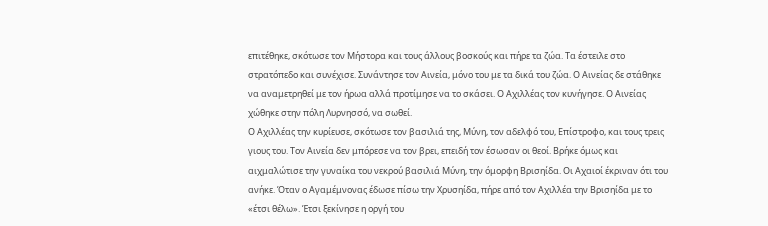επιτέθηκε, σκότωσε τον Μήστορα και τους άλλους βοσκούς και πήρε τα ζώα. Τα έστειλε στο στρατόπεδο και συνέχισε. Συνάντησε τον Αινεία, μόνο του με τα δικά του ζώα. Ο Αινείας δε στάθηκε να αναμετρηθεί με τον ήρωα αλλά προτίμησε να το σκάσει. Ο Αχιλλέας τον κυνήγησε. Ο Αινείας χώθηκε στην πόλη Λυρνησσό, να σωθεί.
Ο Αχιλλέας την κυρίευσε, σκότωσε τον βασιλιά της, Μύνη, τον αδελφό του, Επίστροφο, και τους τρεις γιους του. Τον Αινεία δεν μπόρεσε να τον βρει, επειδή τον έσωσαν οι θεοί. Βρήκε όμως και αιχμαλώτισε την γυναίκα του νεκρού βασιλιά Μύνη, την όμορφη Βρισηίδα. Οι Αχαιοί έκριναν ότι του ανήκε. Όταν ο Αγαμέμνονας έδωσε πίσω την Χρυσηίδα, πήρε από τον Αχιλλέα την Βρισηίδα με το «έτσι θέλω». Έτσι ξεκίνησε η οργή του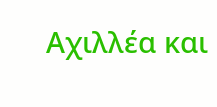Αχιλλέα και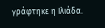γράφτηκε η Ιλιάδα.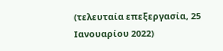(τελευταία επεξεργασία, 25 Ιανουαρίου 2022)